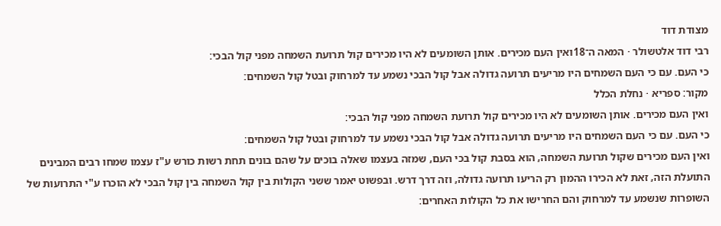מצודת דוד
רבי דוד אלטשולר · המאה ה־18ואין העם מכירים. אותן השומעים לא היו מכירים קול תרועת השמחה מפני קול הבכי:
כי העם. עם כי העם השמחים היו מריעים תרועה גדולה אבל קול הבכי נשמע עד למרחוק ובטל קול השמחים:
מקור: ספריא · נחלת הכלל
ואין העם מכירים. אותן השומעים לא היו מכירים קול תרועת השמחה מפני קול הבכי:
כי העם. עם כי העם השמחים היו מריעים תרועה גדולה אבל קול הבכי נשמע עד למרחוק ובטל קול השמחים:
ואין העם מכירים שקול תרועת השמחה, הוא בסבת קול בכי העם, שמזה בעצמו שאלה בוכים על שהם בונים תחת רשות כורש ע"ז עצמו שמחו רבים המבינים התועלת הזה, זאת לא הכירו ההמון רק הריעו תרועה גדולה, וזה דרך דרש. ובפשוט יאמר ששני הקולות בין קול השמחה בין קול הבכי לא הוכרו ע"י התרועות של השופרות שנשמע עד למרחוק והם החרישו את כל הקולות האחרים: